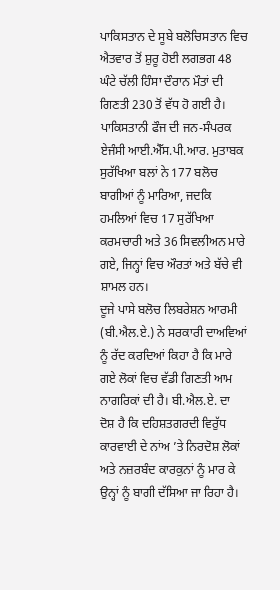ਪਾਕਿਸਤਾਨ ਦੇ ਸੂਬੇ ਬਲੋਚਿਸਤਾਨ ਵਿਚ ਐਤਵਾਰ ਤੋਂ ਸ਼ੁਰੂ ਹੋਈ ਲਗਭਗ 48 ਘੰਟੇ ਚੱਲੀ ਹਿੰਸਾ ਦੌਰਾਨ ਮੌਤਾਂ ਦੀ ਗਿਣਤੀ 230 ਤੋਂ ਵੱਧ ਹੋ ਗਈ ਹੈ। ਪਾਕਿਸਤਾਨੀ ਫੌਜ ਦੀ ਜਨ-ਸੰਪਰਕ ਏਜੰਸੀ ਆਈ.ਐੱਸ.ਪੀ.ਆਰ. ਮੁਤਾਬਕ ਸੁਰੱਖਿਆ ਬਲਾਂ ਨੇ 177 ਬਲੋਚ ਬਾਗੀਆਂ ਨੂੰ ਮਾਰਿਆ, ਜਦਕਿ ਹਮਲਿਆਂ ਵਿਚ 17 ਸੁਰੱਖਿਆ ਕਰਮਚਾਰੀ ਅਤੇ 36 ਸਿਵਲੀਅਨ ਮਾਰੇ ਗਏ, ਜਿਨ੍ਹਾਂ ਵਿਚ ਔਰਤਾਂ ਅਤੇ ਬੱਚੇ ਵੀ ਸ਼ਾਮਲ ਹਨ।
ਦੂਜੇ ਪਾਸੇ ਬਲੋਚ ਲਿਬਰੇਸ਼ਨ ਆਰਮੀ (ਬੀ.ਐਲ.ਏ.) ਨੇ ਸਰਕਾਰੀ ਦਾਅਵਿਆਂ ਨੂੰ ਰੱਦ ਕਰਦਿਆਂ ਕਿਹਾ ਹੈ ਕਿ ਮਾਰੇ ਗਏ ਲੋਕਾਂ ਵਿਚ ਵੱਡੀ ਗਿਣਤੀ ਆਮ ਨਾਗਰਿਕਾਂ ਦੀ ਹੈ। ਬੀ.ਐਲ.ਏ. ਦਾ ਦੋਸ਼ ਹੈ ਕਿ ਦਹਿਸ਼ਤਗਰਦੀ ਵਿਰੁੱਧ ਕਾਰਵਾਈ ਦੇ ਨਾਂਅ ’ਤੇ ਨਿਰਦੋਸ਼ ਲੋਕਾਂ ਅਤੇ ਨਜ਼ਰਬੰਦ ਕਾਰਕੁਨਾਂ ਨੂੰ ਮਾਰ ਕੇ ਉਨ੍ਹਾਂ ਨੂੰ ਬਾਗੀ ਦੱਸਿਆ ਜਾ ਰਿਹਾ ਹੈ।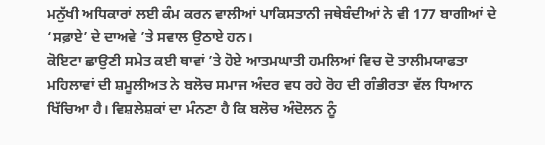ਮਨੁੱਖੀ ਅਧਿਕਾਰਾਂ ਲਈ ਕੰਮ ਕਰਨ ਵਾਲੀਆਂ ਪਾਕਿਸਤਾਨੀ ਜਥੇਬੰਦੀਆਂ ਨੇ ਵੀ 177 ਬਾਗੀਆਂ ਦੇ ‘ਸਫ਼ਾਏ’ ਦੇ ਦਾਅਵੇ ’ਤੇ ਸਵਾਲ ਉਠਾਏ ਹਨ।
ਕੋਇਟਾ ਛਾਉਣੀ ਸਮੇਤ ਕਈ ਥਾਵਾਂ ’ਤੇ ਹੋਏ ਆਤਮਘਾਤੀ ਹਮਲਿਆਂ ਵਿਚ ਦੋ ਤਾਲੀਮਯਾਫਤਾ ਮਹਿਲਾਵਾਂ ਦੀ ਸ਼ਮੂਲੀਅਤ ਨੇ ਬਲੋਚ ਸਮਾਜ ਅੰਦਰ ਵਧ ਰਹੇ ਰੋਹ ਦੀ ਗੰਭੀਰਤਾ ਵੱਲ ਧਿਆਨ ਖਿੱਚਿਆ ਹੈ। ਵਿਸ਼ਲੇਸ਼ਕਾਂ ਦਾ ਮੰਨਣਾ ਹੈ ਕਿ ਬਲੋਚ ਅੰਦੋਲਨ ਨੂੰ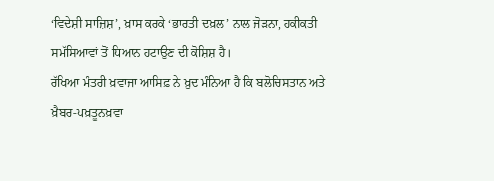‘ਵਿਦੇਸ਼ੀ ਸਾਜ਼ਿਸ਼’, ਖ਼ਾਸ ਕਰਕੇ ‘ਭਾਰਤੀ ਦਖ਼ਲ’ ਨਾਲ ਜੋੜਨਾ, ਹਕੀਕਤੀ ਸਮੱਸਿਆਵਾਂ ਤੋਂ ਧਿਆਨ ਹਟਾਉਣ ਦੀ ਕੋਸ਼ਿਸ਼ ਹੈ।
ਰੱਖਿਆ ਮੰਤਰੀ ਖ਼ਵਾਜਾ ਆਸਿਫ਼ ਨੇ ਖ਼ੁਦ ਮੰਨਿਆ ਹੈ ਕਿ ਬਲੋਚਿਸਤਾਨ ਅਤੇ ਖ਼ੈਬਰ-ਪਖ਼ਤੂਨਖ਼ਵਾ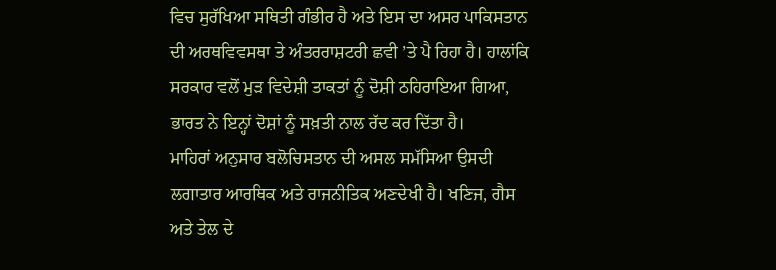ਵਿਚ ਸੁਰੱਖਿਆ ਸਥਿਤੀ ਗੰਭੀਰ ਹੈ ਅਤੇ ਇਸ ਦਾ ਅਸਰ ਪਾਕਿਸਤਾਨ ਦੀ ਅਰਥਵਿਵਸਥਾ ਤੇ ਅੰਤਰਰਾਸ਼ਟਰੀ ਛਵੀ ’ਤੇ ਪੈ ਰਿਹਾ ਹੈ। ਹਾਲਾਂਕਿ ਸਰਕਾਰ ਵਲੋਂ ਮੁੜ ਵਿਦੇਸ਼ੀ ਤਾਕਤਾਂ ਨੂੰ ਦੋਸ਼ੀ ਠਹਿਰਾਇਆ ਗਿਆ, ਭਾਰਤ ਨੇ ਇਨ੍ਹਾਂ ਦੋਸ਼ਾਂ ਨੂੰ ਸਖ਼ਤੀ ਨਾਲ ਰੱਦ ਕਰ ਦਿੱਤਾ ਹੈ।
ਮਾਹਿਰਾਂ ਅਨੁਸਾਰ ਬਲੋਚਿਸਤਾਨ ਦੀ ਅਸਲ ਸਮੱਸਿਆ ਉਸਦੀ ਲਗਾਤਾਰ ਆਰਥਿਕ ਅਤੇ ਰਾਜਨੀਤਿਕ ਅਣਦੇਖੀ ਹੈ। ਖਣਿਜ, ਗੈਸ ਅਤੇ ਤੇਲ ਦੇ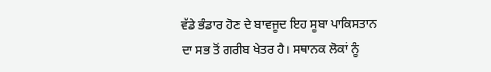ਵੱਡੇ ਭੰਡਾਰ ਹੋਣ ਦੇ ਬਾਵਜੂਦ ਇਹ ਸੂਬਾ ਪਾਕਿਸਤਾਨ ਦਾ ਸਭ ਤੋਂ ਗਰੀਬ ਖੇਤਰ ਹੈ। ਸਥਾਨਕ ਲੋਕਾਂ ਨੂੰ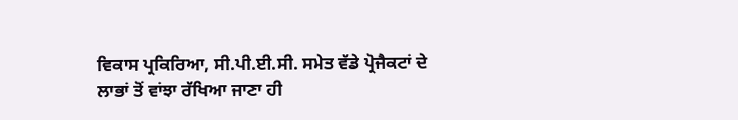ਵਿਕਾਸ ਪ੍ਰਕਿਰਿਆ, ਸੀ.ਪੀ.ਈ.ਸੀ. ਸਮੇਤ ਵੱਡੇ ਪ੍ਰੋਜੈਕਟਾਂ ਦੇ ਲਾਭਾਂ ਤੋਂ ਵਾਂਝਾ ਰੱਖਿਆ ਜਾਣਾ ਹੀ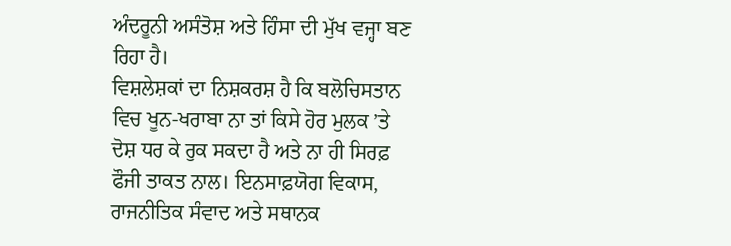ਅੰਦਰੂਨੀ ਅਸੰਤੋਸ਼ ਅਤੇ ਹਿੰਸਾ ਦੀ ਮੁੱਖ ਵਜ੍ਹਾ ਬਣ ਰਿਹਾ ਹੈ।
ਵਿਸ਼ਲੇਸ਼ਕਾਂ ਦਾ ਨਿਸ਼ਕਰਸ਼ ਹੈ ਕਿ ਬਲੋਚਿਸਤਾਨ ਵਿਚ ਖੂਨ-ਖਰਾਬਾ ਨਾ ਤਾਂ ਕਿਸੇ ਹੋਰ ਮੁਲਕ ’ਤੇ ਦੋਸ਼ ਧਰ ਕੇ ਰੁਕ ਸਕਦਾ ਹੈ ਅਤੇ ਨਾ ਹੀ ਸਿਰਫ਼ ਫੌਜੀ ਤਾਕਤ ਨਾਲ। ਇਨਸਾਫ਼ਯੋਗ ਵਿਕਾਸ, ਰਾਜਨੀਤਿਕ ਸੰਵਾਦ ਅਤੇ ਸਥਾਨਕ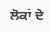ਲੋਕਾਂ ਦੇ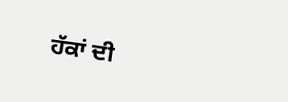ਹੱਕਾਂ ਦੀ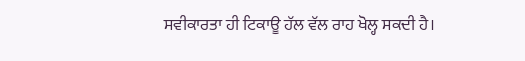ਸਵੀਕਾਰਤਾ ਹੀ ਟਿਕਾਊ ਹੱਲ ਵੱਲ ਰਾਹ ਖੋਲ੍ਹ ਸਕਦੀ ਹੈ।